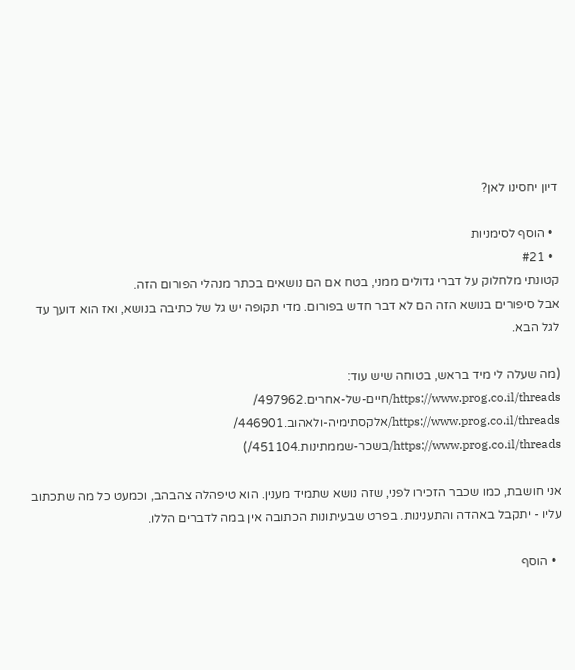דיון יחסינו לאן?

  • הוסף לסימניות
  • #21
קטונתי מלחלוק על דברי גדולים ממני, בטח אם הם נושאים בכתר מנהלי הפורום הזה.
אבל סיפורים בנושא הזה הם לא דבר חדש בפורום. מדי תקופה יש גל של כתיבה בנושא, ואז הוא דועך עד לגל הבא.

(מה שעלה לי מיד בראש, בטוחה שיש עוד:
https://www.prog.co.il/threads/חיים-של-אחרים.497962/
https://www.prog.co.il/threads/אלקסתימיה-ולאהוב.446901/
https://www.prog.co.il/threads/בשכר-שממתינות.451104/)

אני חושבת, כמו שכבר הזכירו לפני, שזה נושא שתמיד מענין. הוא טיפהלה צהבהב, וכמעט כל מה שתכתוב עליו - יתקבל באהדה והתענינות. בפרט שבעיתונות הכתובה אין במה לדברים הללו.

  • הוסף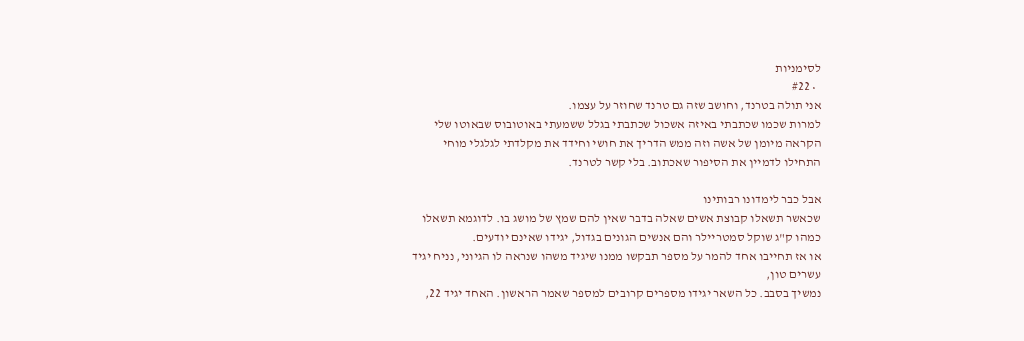לסימניות
  • #22
אני תולה בטרנד, וחושב שזה גם טרנד שחוזר על עצמו.
למרות שכמו שכתבתי באיזה אשכול שכתבתי בגלל ששמעתי באוטובוס שבאוטו שלי הקראה מיומן של אשה וזה ממש הדריך את חושי וחידד את מקלדתי לגלגלי מוחי התחילו לדמיין את הסיפור שאכתוב. בלי קשר לטרנד.

אבל כבר לימדונו רבותינו
שכאשר תשאלו קבוצת אשים שאלה בדבר שאין להם שמץ של מושג בו. לדוגמא תשאלו כמהו ק"ג שוקל סמטריילר והם אנשים הגונים בגדול, יגידו שאינם יודעים.
או אז תחייבו אחד להמר על מספר תבקשו ממנו שיגיד משהו שנראה לו הגיוני, נניח יגיד עשרים טון,
נמשיך בסבב. כל השאר יגידו מספרים קרובים למספר שאמר הראשון. האחד יגיד 22,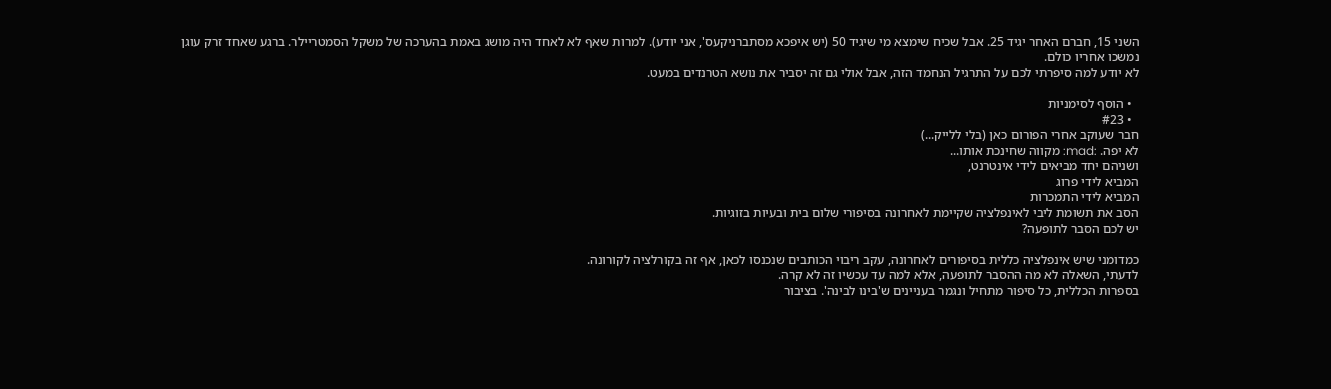השני 15, חברם האחר יגיד 25. אבל שכיח שימצא מי שיגיד 50 (יש איפכא מסתברניקעס', אני יודע). למרות שאף לא לאחד היה מושג באמת בהערכה של משקל הסמטריילר. ברגע שאחד זרק עוגן נמשכו אחריו כולם.
לא יודע למה סיפרתי לכם על התרגיל הנחמד הזה, אבל אולי גם זה יסביר את נושא הטרנדים במעט.

  • הוסף לסימניות
  • #23
חבר שעוקב אחרי הפורום כאן (בלי ללייק...)
לא יפה. :mad: מקווה שחינכת אותו...
ושניהם יחד מביאים לידי אינטרנט,
המביא לידי פרוג
המביא לידי התמכרות
הסב את תשומת ליבי לאינפלציה שקיימת לאחרונה בסיפורי שלום בית ובעיות בזוגיות.
יש לכם הסבר לתופעה?

כמדומני שיש אינפלציה כללית בסיפורים לאחרונה, עקב ריבוי הכותבים שנכנסו לכאן, אף זה בקורלציה לקורונה.
לדעתי, השאלה לא מה ההסבר לתופעה, אלא למה עד עכשיו זה לא קרה.
בספרות הכללית, כל סיפור מתחיל ונגמר בעניינים ש'בינו לבינה'. בציבור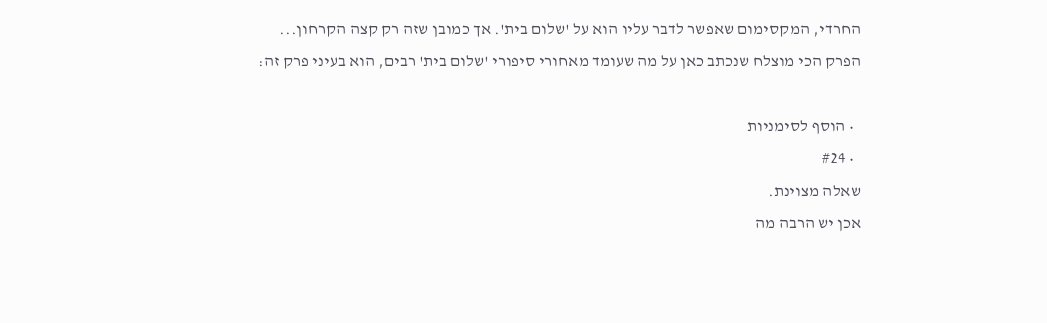החרדי, המקסימום שאפשר לדבר עליו הוא על 'שלום בית'. אך כמובן שזה רק קצה הקרחון...
הפרק הכי מוצלח שנכתב כאן על מה שעומד מאחורי סיפורי 'שלום בית' רבים, הוא בעיני פרק זה:

  • הוסף לסימניות
  • #24
שאלה מצוינת.
אכן יש הרבה מה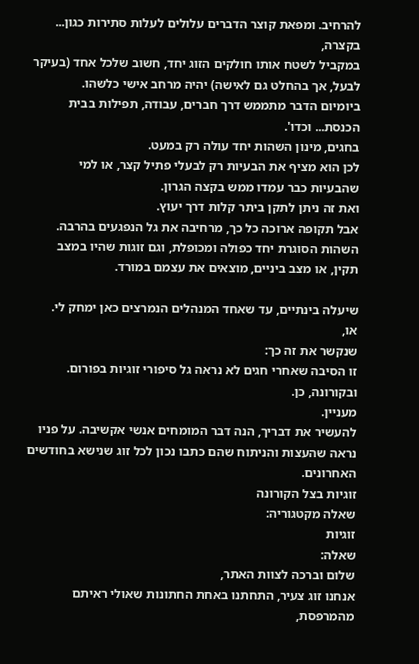להרחיב. ומפאת קוצר הדברים עלולים לעלות סתירות כגון...
בקצרה,
במקביל לשטח אותו חולקים הזוג יחד, חשוב שלכל אחד (בעיקר לבעל, אך בהחלט גם לאישה) יהיה מרחב אישי כלשהו.
ביומיום הדבר מתממש דרך חברים, עבודה, תפילות בבית הכנסת... וכדו'.
בחגים, מינון השהות יחד עולה רק במעט.
לכן הוא מציף את הבעיות רק לבעלי פתיל קצר, או למי שהבעיות כבר עמדו ממש בקצה הגרון.
ואת זה ניתן לתקן ביתר קלות דרך יעוץ.
אבל תקופה ארוכה כל כך, מרחיבה את גל הנפגעים בהרבה.
השהות הסוגרת יחד כפולה ומכופלת, וגם זוגות שהיו במצב תקין, או מצב ביניים, מוצאים את עצמם במורד.

שיעלה בינתיים, עד שאחד המנהלים הנמרצים כאן ימחק לי.
או,
שנקשר את זה כך:
זו הסיבה שאחרי חגים לא נראה גל סיפורי זוגיות בפורום. ובקורונה, כן.
מעניין.
להעשיר את דבריך, הנה דבר המומחים אנשי אקשיבה. על פניו נראה שהעצות והניתוח שהם כתבו נכון לכל זוג שנישא בחודשים האחרונים.
זוגיות בצל הקורונה
שאלה מקטגוריה:
זוגיות
שאלה:
שלום וברכה לצוות האתר,
אנחנו זוג צעיר, התחתנו באחת החתונות שאולי ראיתם מהמרפסת,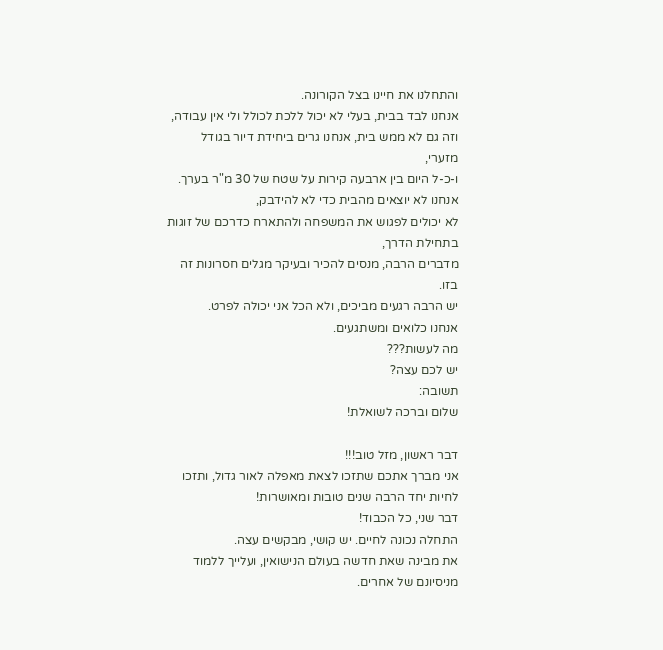והתחלנו את חיינו בצל הקורונה.
אנחנו לבד בבית, בעלי לא יכול ללכת לכולל ולי אין עבודה,
וזה גם לא ממש בית, אנחנו גרים ביחידת דיור בגודל מזערי,
ו-כ-ל היום בין ארבעה קירות על שטח של 30 מ"ר בערך.
אנחנו לא יוצאים מהבית כדי לא להידבק,
לא יכולים לפגוש את המשפחה ולהתארח כדרכם של זוגות בתחילת הדרך,
מדברים הרבה, מנסים להכיר ובעיקר מגלים חסרונות זה בזו.
יש הרבה רגעים מביכים, ולא הכל אני יכולה לפרט.
אנחנו כלואים ומשתגעים.
מה לעשות???
יש לכם עצה?
תשובה:
שלום וברכה לשואלת!

דבר ראשון, מזל טוב!!!
אני מברך אתכם שתזכו לצאת מאפלה לאור גדול, ותזכו לחיות יחד הרבה שנים טובות ומאושרות!
דבר שני, כל הכבוד!
התחלה נכונה לחיים. יש קושי, מבקשים עצה.
את מבינה שאת חדשה בעולם הנישואין, ועלייך ללמוד מניסיונם של אחרים.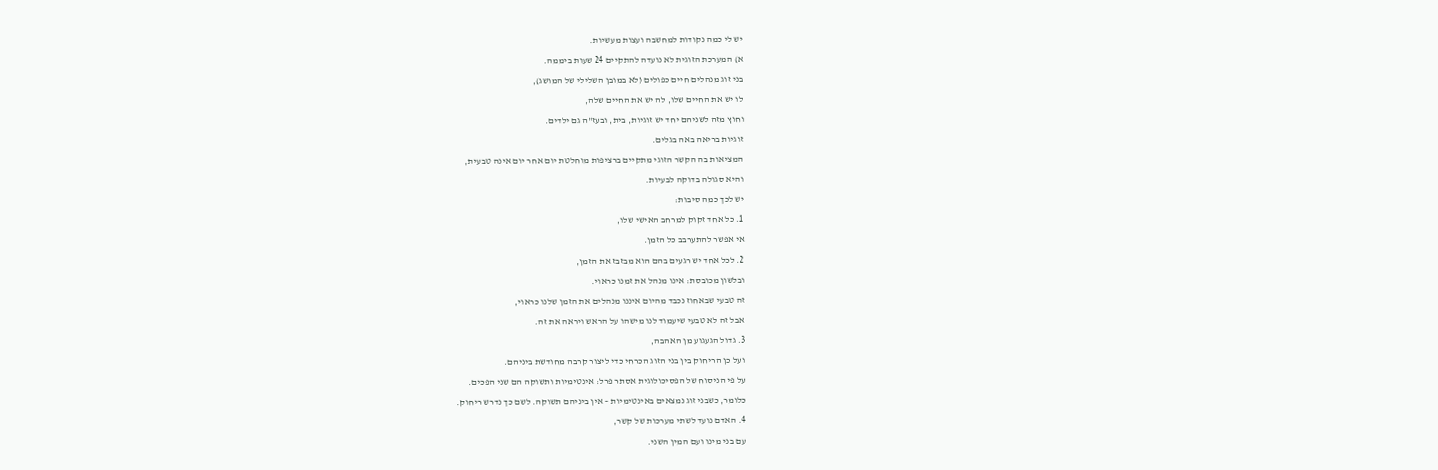יש לי כמה נקודות למחשבה ועצות מעשיות.
א) המערכת הזוגית לא נועדה להתקיים 24 שעות ביממה.
בני זוג מנהלים חיים כפולים (לא במובן השלילי של המושג),
לו יש את החיים שלו, לה יש את החיים שלה,
וחוץ מזה לשניהם יחד יש זוגיות, בית, ובעז"ה גם ילדים.
זוגיות בריאה באה בגלים.
המציאות בה הקשר הזוגי מתקיים ברציפות מוחלטת יום אחר יום אינה טבעית,
והיא סגולה בדוקה לבעיות.
יש לכך כמה סיבות:
1. כל אחד זקוק למרחב האישי שלו,
אי אפשר להתערבב כל הזמן.
2. לכל אחד יש רגעים בהם הוא מבזבז את הזמן,
ובלשון מכובסת: אינו מנהל את זמנו כראוי.
זה טבעי שבאחוז נכבד מהיום איננו מנהלים את הזמן שלנו כראוי,
אבל זה לא טבעי שיעמוד לנו מישהו על הראש ויראה את זה.
3. גדול הגעגוע מן האהבה,
ועל כן הריחוק בין בני הזוג הכרחי כדי ליצור קרבה מחודשת ביניהם.
על פי הניסוח של הפסיכולוגית אסתר פרל: אינטימיות ותשוקה הם שני הפכים.
כלומר, כשבני זוג נמצאים באינטימיות – אין ביניהם תשוקה. לשם כך נדרש ריחוק.
4. האדם נועד לשתי מערכות של קשר,
עם בני מינו ועם המין השני.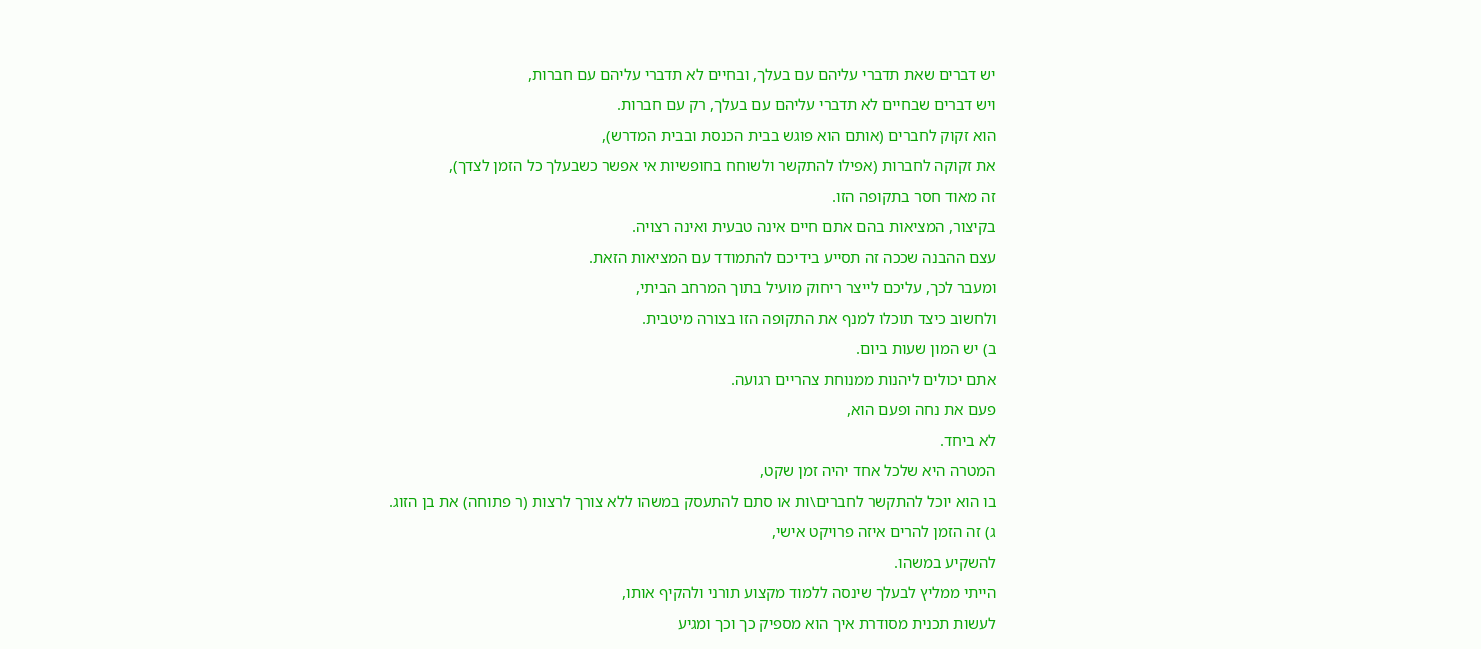יש דברים שאת תדברי עליהם עם בעלך, ובחיים לא תדברי עליהם עם חברות,
ויש דברים שבחיים לא תדברי עליהם עם בעלך, רק עם חברות.
הוא זקוק לחברים (אותם הוא פוגש בבית הכנסת ובבית המדרש),
את זקוקה לחברות (אפילו להתקשר ולשוחח בחופשיות אי אפשר כשבעלך כל הזמן לצדך),
זה מאוד חסר בתקופה הזו.
בקיצור, המציאות בהם אתם חיים אינה טבעית ואינה רצויה.
עצם ההבנה שככה זה תסייע בידיכם להתמודד עם המציאות הזאת.
ומעבר לכך, עליכם לייצר ריחוק מועיל בתוך המרחב הביתי,
ולחשוב כיצד תוכלו למנף את התקופה הזו בצורה מיטבית.
ב) יש המון שעות ביום.
אתם יכולים ליהנות ממנוחת צהריים רגועה.
פעם את נחה ופעם הוא,
לא ביחד.
המטרה היא שלכל אחד יהיה זמן שקט,
בו הוא יוכל להתקשר לחברים\ות או סתם להתעסק במשהו ללא צורך לרצות (ר פתוחה) את בן הזוג.
ג) זה הזמן להרים איזה פרויקט אישי,
להשקיע במשהו.
הייתי ממליץ לבעלך שינסה ללמוד מקצוע תורני ולהקיף אותו,
לעשות תכנית מסודרת איך הוא מספיק כך וכך ומגיע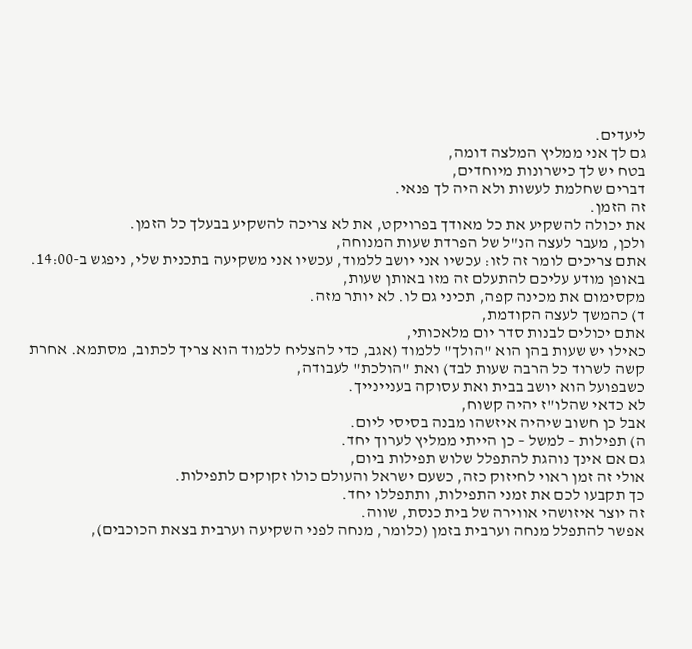ליעדים.
גם לך אני ממליץ המלצה דומה,
בטח יש לך כישרונות מיוחדים,
דברים שחלמת לעשות ולא היה לך פנאי.
זה הזמן.
את יכולה להשקיע את כל מאודך בפרויקט, את לא צריכה להשקיע בבעלך כל הזמן.
ולכן, מעבר לעצה הנ"ל של הפרדת שעות המנוחה,
אתם צריכים לומר זה לזו: עכשיו אני יושב ללמוד, עכשיו אני משקיעה בתכנית שלי, ניפגש ב-14:00.
באופן מודע עליכם להתעלם זה מזו באותן שעות,
מקסימום את מכינה קפה, תכיני גם לו. לא יותר מזה.
ד) כהמשך לעצה הקודמת,
אתם יכולים לבנות סדר יום מלאכותי,
כאילו יש שעות בהן הוא "הולך" ללמוד (אגב, כדי להצליח ללמוד הוא צריך לכתוב, מסתמא. אחרת קשה לשרוד כל הרבה שעות לבד) ואת "הולכת" לעבודה,
כשבפועל הוא יושב בבית ואת עסוקה בעניינייך.
לא כדאי שהלו"ז יהיה קשוח,
אבל כן חשוב שיהיה איזשהו מבנה בסיסי ליום.
ה) תפילות – למשל – כן הייתי ממליץ לערוך יחד.
גם אם אינך נוהגת להתפלל שלוש תפילות ביום,
אולי זה זמן ראוי לחיזוק כזה, כשעם ישראל והעולם כולו זקוקים לתפילות.
כך תקבעו לכם את זמני התפילות, ותתפללו יחד.
זה יוצר איזושהי אווירה של בית כנסת, שווה.
אפשר להתפלל מנחה וערבית בזמן (כלומר, מנחה לפני השקיעה וערבית בצאת הכוכבים),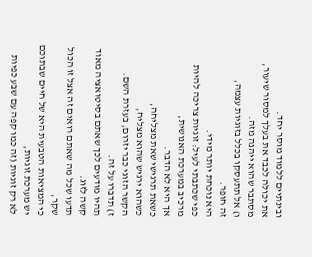ובינתיים ללמוד מוסר יחד.
את יכולה לכבד את בעלך למסור שיעור,
מסתבר שהוא ייהנה מזה.
ו) אל תתעסקו בכלל בזוגיות עצמה,
זה חופר.
היא נוכחת יותר מידי.
כפי שכתבתי לעיל: זוגיות צריכה להיות מרכיב במערכת האנושית,
אך היא לא הדבר.
כשאת תרגישי שאת מצליחה,
כשהוא ירגיש שהוא מצליח,
הקשר הזוגי כבר יזרום, בעזרת השם.
ז) תדברו על זה.
תהיו מודעים לכך שאתם בסיטואציה מאוד קשה לזוג.
תדעו שכל מה שאתם רואים זה אצל זו הכול שקר,
כי המציאות הטבעית היא של חיים שבתוכם יש מערכת זוגיות,
לא רק זוגיות (זה כמו קפה עם שבע כפיות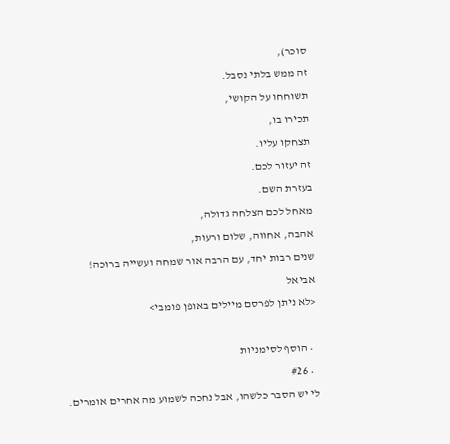סוכר),
זה ממש בלתי נסבל.
תשוחחו על הקושי,
תכירו בו,
תצחקו עליו.
זה יעזור לכם.
בעזרת השם.
מאחל לכם הצלחה גדולה,
אהבה, אחווה, שלום ורעות,
שנים רבות יחד, עם הרבה אור שמחה ועשייה ברוכה!
אביאל
<לא ניתן לפרסם מיילים באופן פומבי>

  • הוסף לסימניות
  • #26
לי יש הסבר כלשהו, אבל נחכה לשמוע מה אחרים אומרים.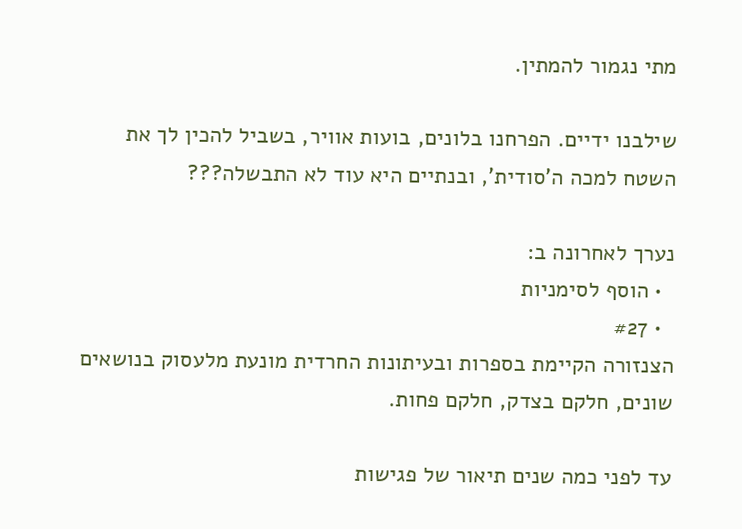מתי נגמור להמתין.

שילבנו ידיים. הפרחנו בלונים, בועות אוויר, בשביל להכין לך את השטח למכה ה'סודית', ובנתיים היא עוד לא התבשלה???

נערך לאחרונה ב:
  • הוסף לסימניות
  • #27
הצנזורה הקיימת בספרות ובעיתונות החרדית מונעת מלעסוק בנושאים שונים, חלקם בצדק, חלקם פחות.

עד לפני כמה שנים תיאור של פגישות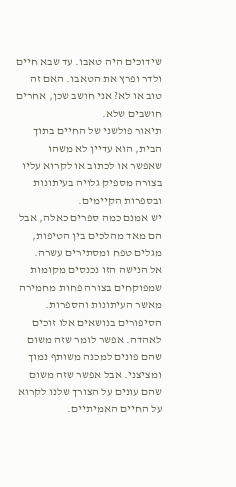שידוכים היה טאבו. עד שבא חיים ולדר ופרץ את הטאבו. האם זה טוב או לא? אני חושב שכן, אחרים חושבים שלא.
תיאור פולשני של החיים בתוך הבית, הוא עדיין לא משהו שאפשר או לכתוב או לקרוא עליו בצורה מספיק גלויה בעיתונות ובספרות הקיימים.
יש אמנם כמה ספרים כאלה, אבל הם מאד מהלכים בין הטיפות, מגלים טפח ומסתירים עשרה.
אל הנישה הזו נכנסים מקומות שמפוקחים בצורה פחות מחמירה מאשר העיתונות והספרות. הסיפורים בנושאים אלו זוכים לאהדה. אפשר לומר שזה משום שהם פונים למכנה משותף נמוך ומציצני. אבל אפשר שזה משום שהם עונים על הצורך שלנו לקרוא על החיים האמיתיים.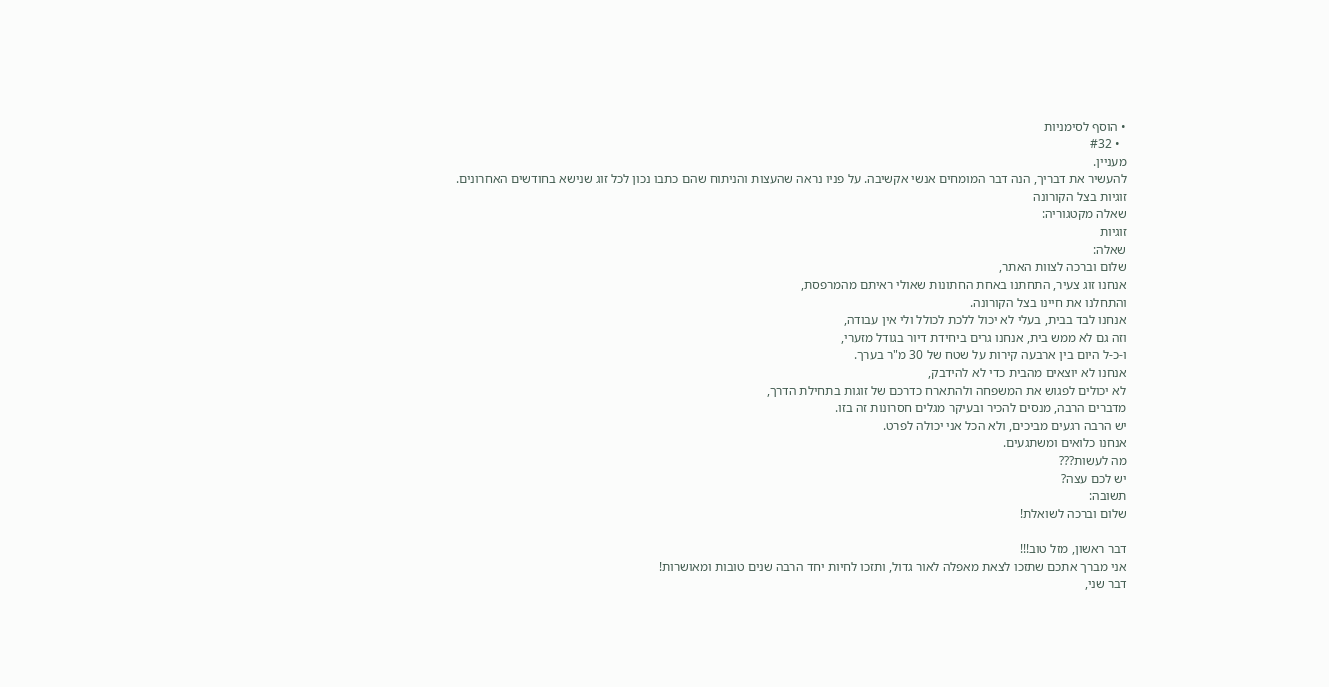• הוסף לסימניות
  • #32
מעניין.
להעשיר את דבריך, הנה דבר המומחים אנשי אקשיבה. על פניו נראה שהעצות והניתוח שהם כתבו נכון לכל זוג שנישא בחודשים האחרונים.
זוגיות בצל הקורונה
שאלה מקטגוריה:
זוגיות
שאלה:
שלום וברכה לצוות האתר,
אנחנו זוג צעיר, התחתנו באחת החתונות שאולי ראיתם מהמרפסת,
והתחלנו את חיינו בצל הקורונה.
אנחנו לבד בבית, בעלי לא יכול ללכת לכולל ולי אין עבודה,
וזה גם לא ממש בית, אנחנו גרים ביחידת דיור בגודל מזערי,
ו-כ-ל היום בין ארבעה קירות על שטח של 30 מ"ר בערך.
אנחנו לא יוצאים מהבית כדי לא להידבק,
לא יכולים לפגוש את המשפחה ולהתארח כדרכם של זוגות בתחילת הדרך,
מדברים הרבה, מנסים להכיר ובעיקר מגלים חסרונות זה בזו.
יש הרבה רגעים מביכים, ולא הכל אני יכולה לפרט.
אנחנו כלואים ומשתגעים.
מה לעשות???
יש לכם עצה?
תשובה:
שלום וברכה לשואלת!

דבר ראשון, מזל טוב!!!
אני מברך אתכם שתזכו לצאת מאפלה לאור גדול, ותזכו לחיות יחד הרבה שנים טובות ומאושרות!
דבר שני,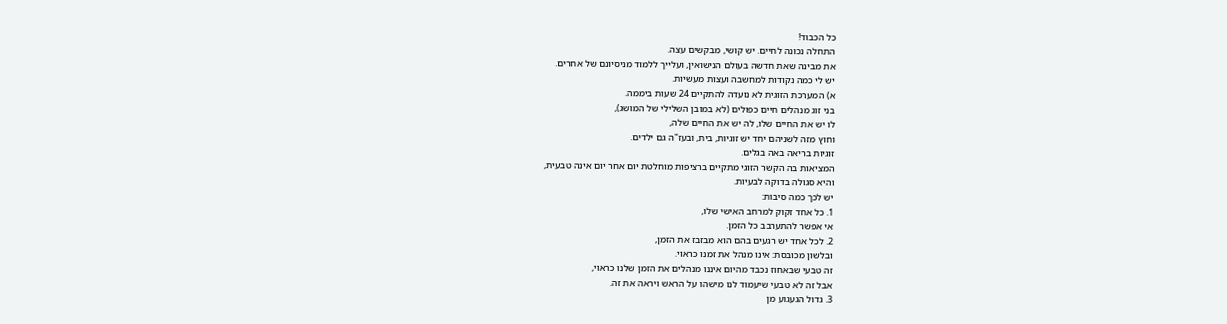כל הכבוד!
התחלה נכונה לחיים. יש קושי, מבקשים עצה.
את מבינה שאת חדשה בעולם הנישואין, ועלייך ללמוד מניסיונם של אחרים.
יש לי כמה נקודות למחשבה ועצות מעשיות.
א) המערכת הזוגית לא נועדה להתקיים 24 שעות ביממה.
בני זוג מנהלים חיים כפולים (לא במובן השלילי של המושג),
לו יש את החיים שלו, לה יש את החיים שלה,
וחוץ מזה לשניהם יחד יש זוגיות, בית, ובעז"ה גם ילדים.
זוגיות בריאה באה בגלים.
המציאות בה הקשר הזוגי מתקיים ברציפות מוחלטת יום אחר יום אינה טבעית,
והיא סגולה בדוקה לבעיות.
יש לכך כמה סיבות:
1. כל אחד זקוק למרחב האישי שלו,
אי אפשר להתערבב כל הזמן.
2. לכל אחד יש רגעים בהם הוא מבזבז את הזמן,
ובלשון מכובסת: אינו מנהל את זמנו כראוי.
זה טבעי שבאחוז נכבד מהיום איננו מנהלים את הזמן שלנו כראוי,
אבל זה לא טבעי שיעמוד לנו מישהו על הראש ויראה את זה.
3. גדול הגעגוע מן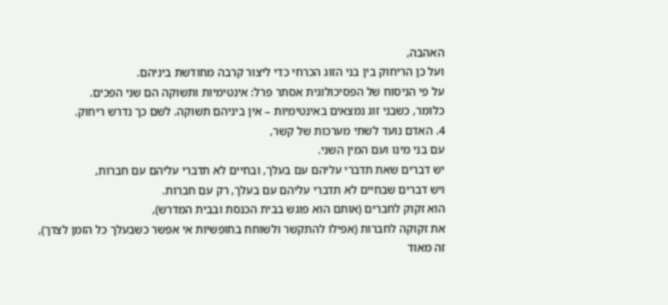האהבה,
ועל כן הריחוק בין בני הזוג הכרחי כדי ליצור קרבה מחודשת ביניהם.
על פי הניסוח של הפסיכולוגית אסתר פרל: אינטימיות ותשוקה הם שני הפכים.
כלומר, כשבני זוג נמצאים באינטימיות – אין ביניהם תשוקה. לשם כך נדרש ריחוק.
4. האדם נועד לשתי מערכות של קשר,
עם בני מינו ועם המין השני.
יש דברים שאת תדברי עליהם עם בעלך, ובחיים לא תדברי עליהם עם חברות,
ויש דברים שבחיים לא תדברי עליהם עם בעלך, רק עם חברות.
הוא זקוק לחברים (אותם הוא פוגש בבית הכנסת ובבית המדרש),
את זקוקה לחברות (אפילו להתקשר ולשוחח בחופשיות אי אפשר כשבעלך כל הזמן לצדך),
זה מאוד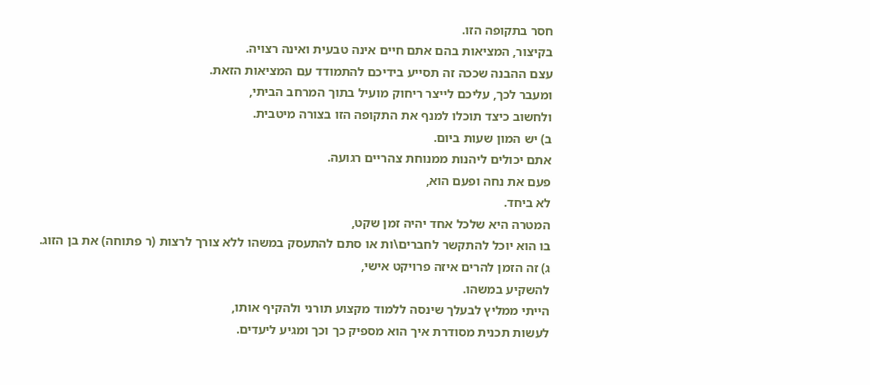חסר בתקופה הזו.
בקיצור, המציאות בהם אתם חיים אינה טבעית ואינה רצויה.
עצם ההבנה שככה זה תסייע בידיכם להתמודד עם המציאות הזאת.
ומעבר לכך, עליכם לייצר ריחוק מועיל בתוך המרחב הביתי,
ולחשוב כיצד תוכלו למנף את התקופה הזו בצורה מיטבית.
ב) יש המון שעות ביום.
אתם יכולים ליהנות ממנוחת צהריים רגועה.
פעם את נחה ופעם הוא,
לא ביחד.
המטרה היא שלכל אחד יהיה זמן שקט,
בו הוא יוכל להתקשר לחברים\ות או סתם להתעסק במשהו ללא צורך לרצות (ר פתוחה) את בן הזוג.
ג) זה הזמן להרים איזה פרויקט אישי,
להשקיע במשהו.
הייתי ממליץ לבעלך שינסה ללמוד מקצוע תורני ולהקיף אותו,
לעשות תכנית מסודרת איך הוא מספיק כך וכך ומגיע ליעדים.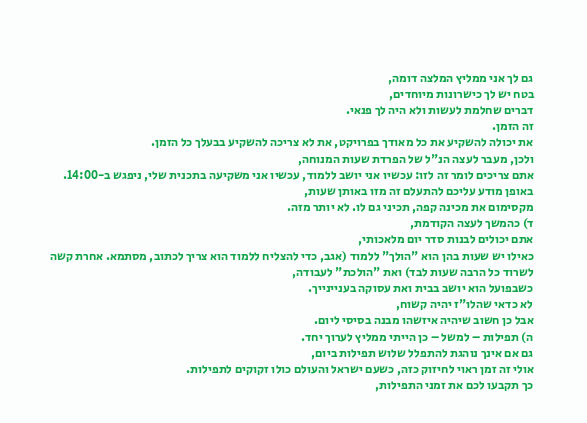גם לך אני ממליץ המלצה דומה,
בטח יש לך כישרונות מיוחדים,
דברים שחלמת לעשות ולא היה לך פנאי.
זה הזמן.
את יכולה להשקיע את כל מאודך בפרויקט, את לא צריכה להשקיע בבעלך כל הזמן.
ולכן, מעבר לעצה הנ"ל של הפרדת שעות המנוחה,
אתם צריכים לומר זה לזו: עכשיו אני יושב ללמוד, עכשיו אני משקיעה בתכנית שלי, ניפגש ב-14:00.
באופן מודע עליכם להתעלם זה מזו באותן שעות,
מקסימום את מכינה קפה, תכיני גם לו. לא יותר מזה.
ד) כהמשך לעצה הקודמת,
אתם יכולים לבנות סדר יום מלאכותי,
כאילו יש שעות בהן הוא "הולך" ללמוד (אגב, כדי להצליח ללמוד הוא צריך לכתוב, מסתמא. אחרת קשה לשרוד כל הרבה שעות לבד) ואת "הולכת" לעבודה,
כשבפועל הוא יושב בבית ואת עסוקה בעניינייך.
לא כדאי שהלו"ז יהיה קשוח,
אבל כן חשוב שיהיה איזשהו מבנה בסיסי ליום.
ה) תפילות – למשל – כן הייתי ממליץ לערוך יחד.
גם אם אינך נוהגת להתפלל שלוש תפילות ביום,
אולי זה זמן ראוי לחיזוק כזה, כשעם ישראל והעולם כולו זקוקים לתפילות.
כך תקבעו לכם את זמני התפילות,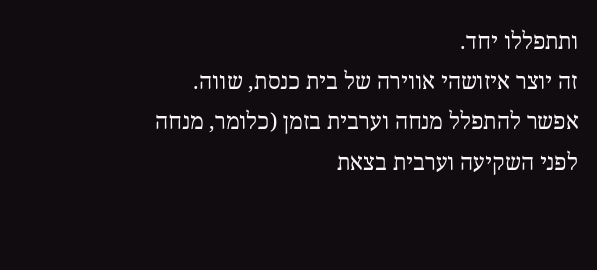ותתפללו יחד.
זה יוצר איזושהי אווירה של בית כנסת, שווה.
אפשר להתפלל מנחה וערבית בזמן (כלומר, מנחה לפני השקיעה וערבית בצאת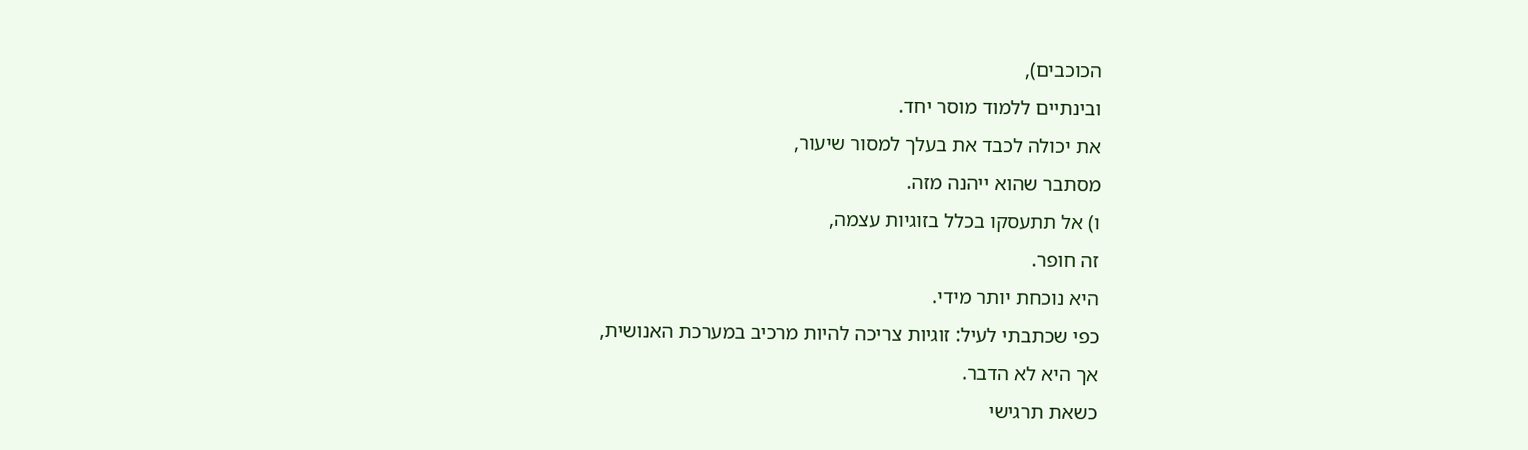הכוכבים),
ובינתיים ללמוד מוסר יחד.
את יכולה לכבד את בעלך למסור שיעור,
מסתבר שהוא ייהנה מזה.
ו) אל תתעסקו בכלל בזוגיות עצמה,
זה חופר.
היא נוכחת יותר מידי.
כפי שכתבתי לעיל: זוגיות צריכה להיות מרכיב במערכת האנושית,
אך היא לא הדבר.
כשאת תרגישי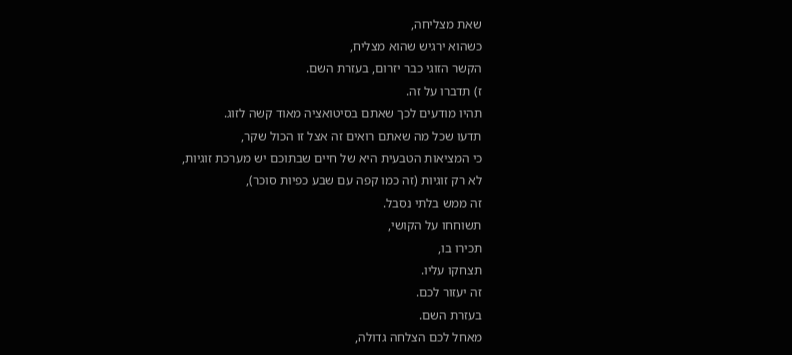שאת מצליחה,
כשהוא ירגיש שהוא מצליח,
הקשר הזוגי כבר יזרום, בעזרת השם.
ז) תדברו על זה.
תהיו מודעים לכך שאתם בסיטואציה מאוד קשה לזוג.
תדעו שכל מה שאתם רואים זה אצל זו הכול שקר,
כי המציאות הטבעית היא של חיים שבתוכם יש מערכת זוגיות,
לא רק זוגיות (זה כמו קפה עם שבע כפיות סוכר),
זה ממש בלתי נסבל.
תשוחחו על הקושי,
תכירו בו,
תצחקו עליו.
זה יעזור לכם.
בעזרת השם.
מאחל לכם הצלחה גדולה,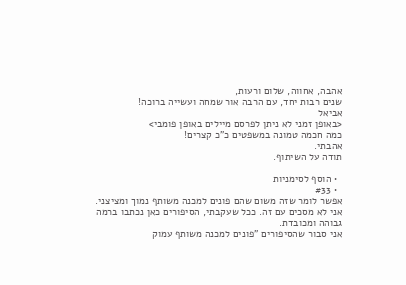אהבה, אחווה, שלום ורעות,
שנים רבות יחד, עם הרבה אור שמחה ועשייה ברוכה!
אביאל
<באופן זמני לא ניתן לפרסם מיילים באופן פומבי>
כמה חכמה טמונה במשפטים כ"כ קצרים!
אהבתי.
תודה על השיתוף.

  • הוסף לסימניות
  • #33
אפשר לומר שזה משום שהם פונים למכנה משותף נמוך ומציצני.
אני לא מסכים עם זה. ככל שעקבתי, הסיפורים כאן נכתבו ברמה גבוהה ומכובדת.
אני סבור שהסיפורים "פונים למכנה משותף עמוק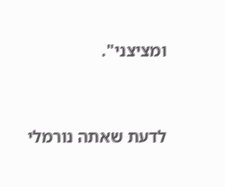ומציצני".


לדעת שאתה נורמלי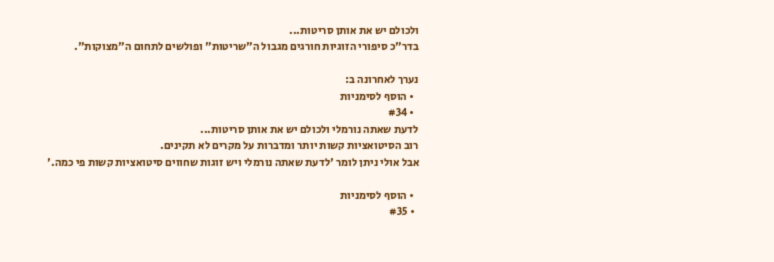ולכולם יש את אותן סריטות...
בדר"כ סיפורי הזוגיות חורגים מגבול ה"שריטות" ופולשים לתחום ה"מצוקות".

נערך לאחרונה ב:
  • הוסף לסימניות
  • #34
לדעת שאתה נורמלי ולכולם יש את אותן סריטות...
רוב הסיטואציות קשות יותר ומדברות על מקרים לא תקינים.
אבל אולי ניתן לומר 'לדעת שאתה נורמלי ויש זוגות שחווים סיטואציות קשות פי כמה.'

  • הוסף לסימניות
  • #35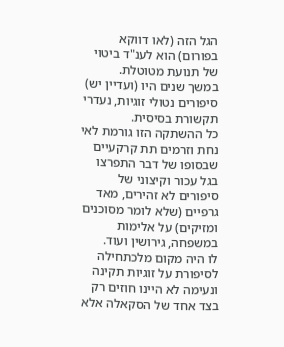הגל הזה (לאו דווקא בפורום) הוא לענ"ד ביטוי של תנועת מטוטלת.
במשך שנים היו (ועדיין יש) סיפורים נטולי זוגיות, נעדרי תקשורת בסיסית.
כל ההשתקה הזו גורמת לאי נחת וזרמים תת קרקעיים שבסופו של דבר התפרצו בגל עכור וקיצוני של סיפורים לא זהירים, מאד גרפיים (שלא לומר מסוכנים ומזיקים) על אלימות במשפחה, גירושין ועוד.
לו היה מקום מלכתחילה לסיפורת על זוגיות תקינה ונעימה לא היינו חוזים רק בצד אחד של הסקאלה אלא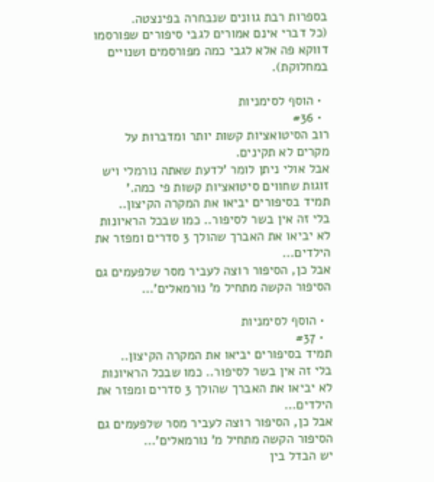בספרות רבת גוונים שנבחרה בפינצטה.
(כל דברי אינם אמורים לגבי סיפורים שפורסמו דווקא פה אלא לגבי כמה מפורסמים ושנויים במחלוקת).

  • הוסף לסימניות
  • #36
רוב הסיטואציות קשות יותר ומדברות על מקרים לא תקינים.
אבל אולי ניתן לומר 'לדעת שאתה נורמלי ויש זוגות שחווים סיטואציות קשות פי כמה.'
תמיד בסיפורים יביאו את המקרה הקיצון..
בלי זה אין בשר לסיפור.. כמו שבכל הראיונות לא יביאו את האברך שהולך 3 סדרים ומפזר את הילדים...
אבל כן, הסיפור רוצה לעביר מסר שלפעמים גם הסיפור הקשה מתחיל מ' נורמאלים'...

  • הוסף לסימניות
  • #37
תמיד בסיפורים יביאו את המקרה הקיצון..
בלי זה אין בשר לסיפור.. כמו שבכל הראיונות לא יביאו את האברך שהולך 3 סדרים ומפזר את הילדים...
אבל כן, הסיפור רוצה לעביר מסר שלפעמים גם הסיפור הקשה מתחיל מ' נורמאלים'...
יש הבדל בין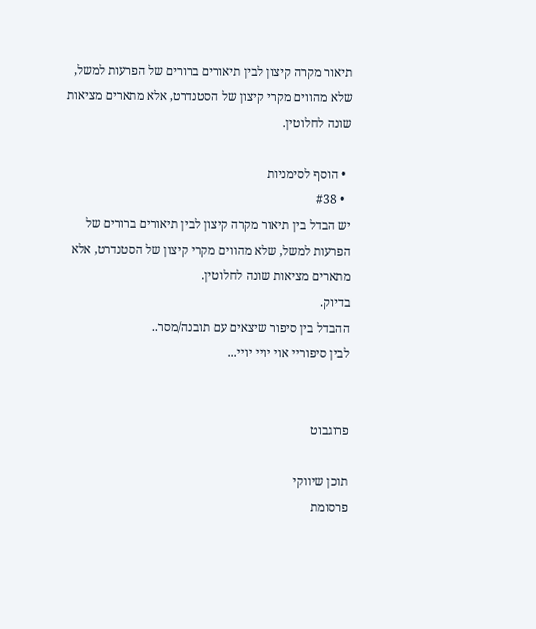תיאור מקרה קיצון לבין תיאורים ברורים של הפרעות למשל, שלא מהווים מקרי קיצון של הסטנדרט, אלא מתארים מציאות שונה לחלוטין.

  • הוסף לסימניות
  • #38
יש הבדל בין תיאור מקרה קיצון לבין תיאורים ברורים של הפרעות למשל, שלא מהווים מקרי קיצון של הסטנדרט, אלא מתארים מציאות שונה לחלוטין.
בדיוק.
ההבדל בין סיפור שיצאים עם תובנה/מסר..
לבין סיפוריי אוי יויי יויי...


פרוגבוט

תוכן שיווקי
פרסומת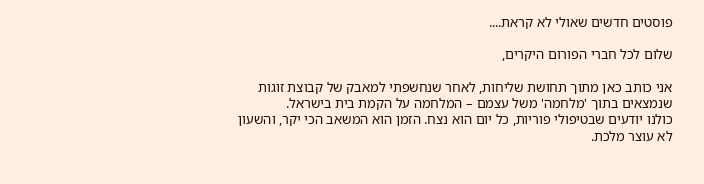פוסטים חדשים שאולי לא קראת....

שלום לכל חברי הפורום היקרים,

אני כותב כאן מתוך תחושת שליחות, לאחר שנחשפתי למאבק של קבוצת זוגות שנמצאים בתוך 'מלחמה' משל עצמם – המלחמה על הקמת בית בישראל.
כולנו יודעים שבטיפולי פוריות, כל יום הוא נצח. הזמן הוא המשאב הכי יקר, והשעון לא עוצר מלכת.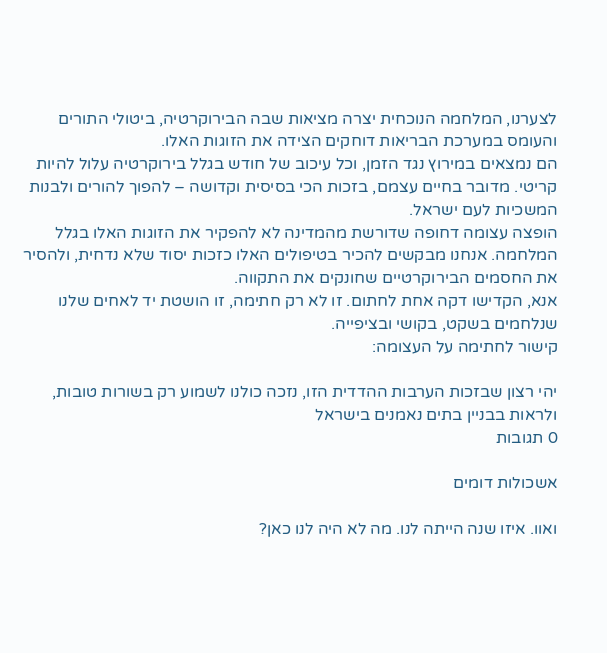לצערנו, המלחמה הנוכחית יצרה מציאות שבה הבירוקרטיה, ביטולי התורים והעומס במערכת הבריאות דוחקים הצידה את הזוגות האלו.
הם נמצאים במירוץ נגד הזמן, וכל עיכוב של חודש בגלל בירוקרטיה עלול להיות קריטי. מדובר בחיים עצמם, בזכות הכי בסיסית וקדושה – להפוך להורים ולבנות המשכיות לעם ישראל.
הופצה עצומה דחופה שדורשת מהמדינה לא להפקיר את הזוגות האלו בגלל המלחמה. אנחנו מבקשים להכיר בטיפולים האלו כזכות יסוד שלא נדחית, ולהסיר את החסמים הבירוקרטיים שחונקים את התקווה.
אנא, הקדישו דקה אחת לחתום. זו לא רק חתימה, זו הושטת יד לאחים שלנו שנלחמים בשקט, בקושי ובציפייה.
קישור לחתימה על העצומה:

יהי רצון שבזכות הערבות ההדדית הזו, נזכה כולנו לשמוע רק בשורות טובות, ולראות בבניין בתים נאמנים בישראל
0 תגובות

אשכולות דומים

ואוו. איזו שנה הייתה לנו. מה לא היה לנו כאן?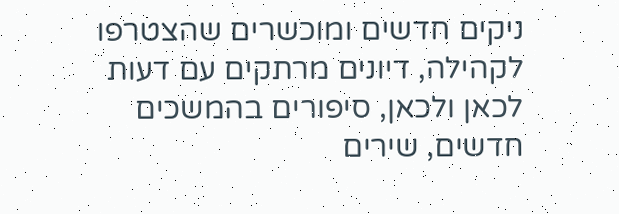ניקים חדשים ומוכשרים שהצטרפו לקהילה, דיונים מרתקים עם דעות לכאן ולכאן, סיפורים בהמשכים חדשים, שירים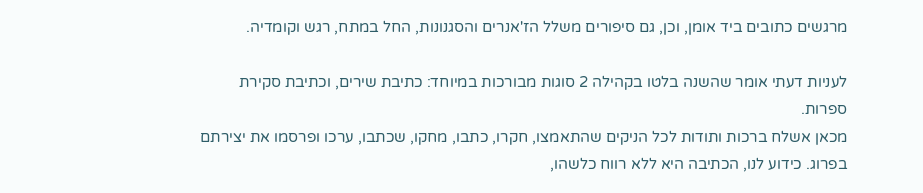מרגשים כתובים ביד אומן, וכן, גם סיפורים משלל הז'אנרים והסגנונות, החל במתח, רגש וקומדיה.

לעניות דעתי אומר שהשנה בלטו בקהילה 2 סוגות מבורכות במיוחד: כתיבת שירים, וכתיבת סקירת ספרות.
מכאן אשלח ברכות ותודות לכל הניקים שהתאמצו, חקרו, כתבו, מחקו, שכתבו, ערכו ופרסמו את יצירתם בפרוג. כידוע לנו, הכתיבה היא ללא רווח כלשהו,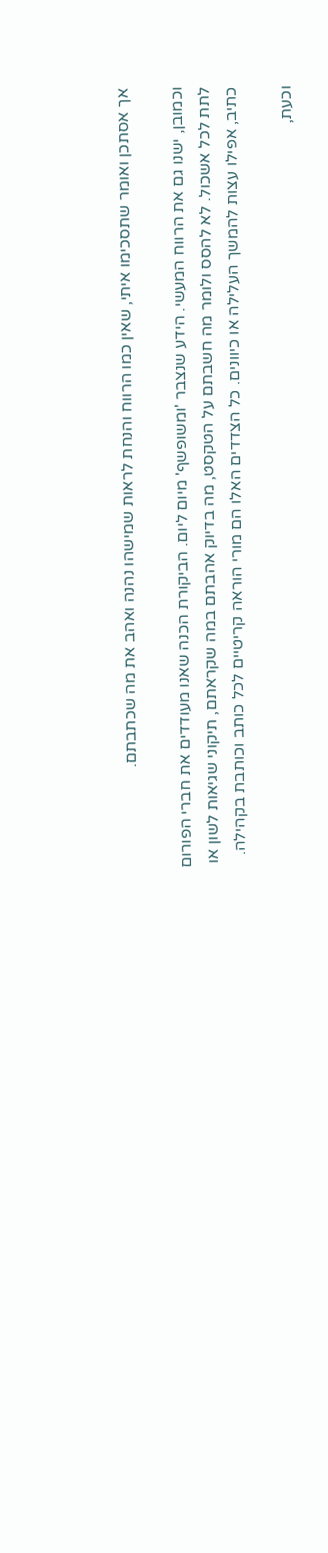אך אסתכן ואומר שתסכימו איתי, שאין כמו הרווח והנחת לראות שמישהו נהנה ואהב את מה שכתבתם.

וכמובן, ישנו גם את הרווח המעשי. הידע שנצבר 'ומשופשף' מיום ליום. הביקורת הכנה שאנו מעודדים את חברי הפורום לתת לכל אשכול. לא להסס ולומר מה חשבתם על הטקסט, מה בדיוק אהבתם במה שקראתם, תיקוני שגיאות לשון או כתיב, אפילו עצות להמשך העלילה או כיוונים. כל הצדדים האלו הם מורי הוראה קריטיים לכל כותב וכותבת בקהילה.

וכעת,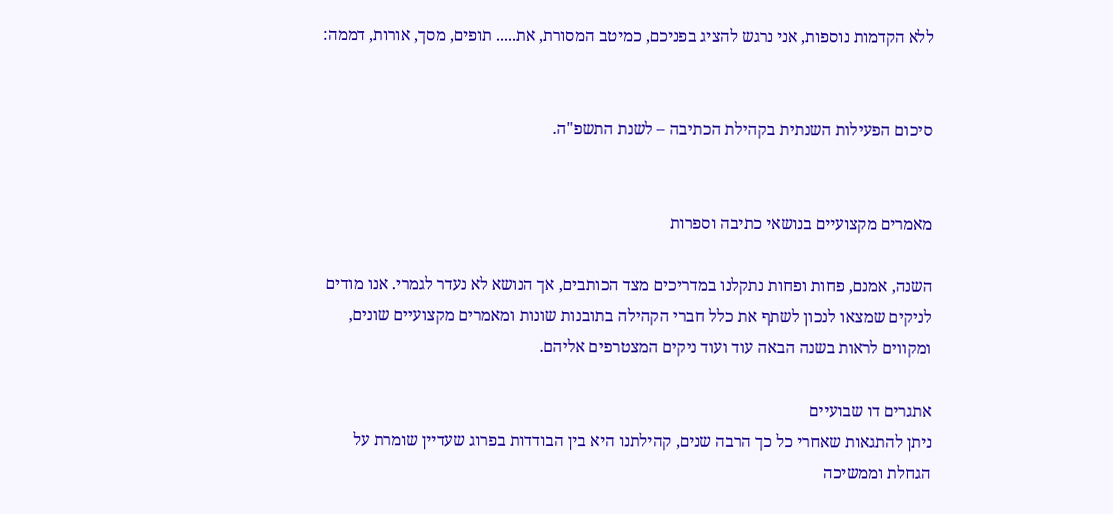ללא הקדמות נוספות, אני נרגש להציג בפניכם, כמיטב המסורת, את..... תופים, מסך, אורות, דממה:


סיכום הפעילות השנתית בקהילת הכתיבה – לשנת התשפ"ה.


מאמרים מקצועיים בנושאי כתיבה וספרות

השנה, אמנם, פחות ופחות נתקלנו במדריכים מצד הכותבים, אך הנושא לא נעדר לגמרי. אנו מודים לניקים שמצאו לנכון לשתף את כלל חברי הקהילה בתובנות שונות ומאמרים מקצועיים שונים, ומקווים לראות בשנה הבאה עוד ועוד ניקים המצטרפים אליהם.

אתגרים דו שבועיים
ניתן להתגאות שאחרי כל כך הרבה שנים, קהילתנו היא בין הבודדות בפרוג שעדיין שומרת על הגחלת וממשיכה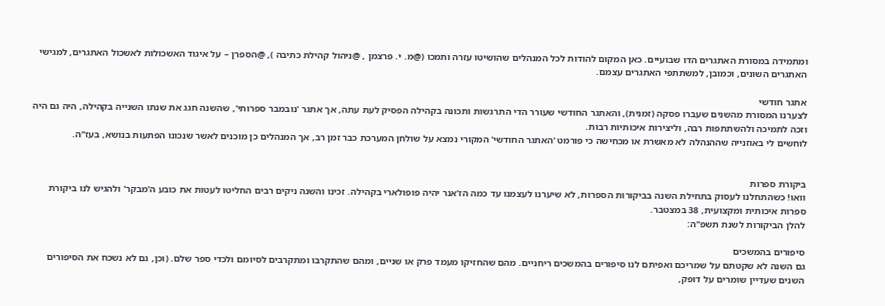ומתמידה במסורת האתגרים הדו שבועיים. כאן המקום להודות לכל המנהלים שהושיטו עזרה ותמכו (@מ. י. פרצמן , @ניהול קהילת כתיבה ), @הספרן – על איגוד האשכולות לאשכול האתגרים, למגישי האתגרים השונים, וכמובן, למשתתפי האתגרים עצמם.

אתגר חודשי
לצערנו המסורת מהשנים שעברו פסקה (זמנית), והאתגר החודשי שעורר הדי התרגשות ותכונה בקהילה הפסיק לעת עתה, אך אתגר 'נובמבר ספרותי', שהשנה חגג את שנתו השנייה בקהילה, היה גם היה וזכה לתמיכה ולהשתתפות רבה, וליצירות איכותיות רבות.
לוחשים לי באוזנייה שההנהלה לא מאשרת או מכחישה כי פורמט 'האתגר החודשי' המקורי נמצא על שולחן המערכת כבר זמן רב, אך המנהלים כן מוכנים לאשר שנכונו הפתעות בנושא, בעז"ה.


ביקורת ספרות
וואו! כשהתחלנו לעסוק בתחילת השנה בביקורות הספרות, לא שיערנו לעצמנו עד כמה הז'אנר יהיה פופולארי בקהילה. זכינו והשנה ניקים רבים החליטו לעטות את כובע ה'מבקר' ולהגיש לנו ביקורת ספרות איכותית ומקצועית, 38 במצטבר.
להלן הביקורות לשנת תשפ"ה:

סיפורים בהמשכים
גם השנה לא שקטתם על שמריכם ואפיתם לנו סיפורים בהמשכים ריחניים. מהם שהחזיקו מעמד פרק או שניים, ומהם שהתקרבו ומתקרבים לסיומם ולכדי ספר שלם. (וכן, גם לא נשכח את הסיפורים השנים שעדיין שומרים על דופק,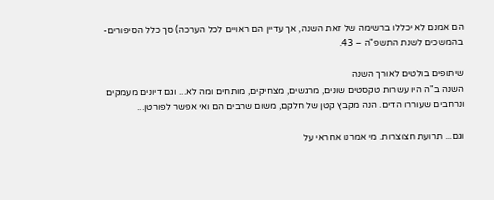הם אמנם לא יכללו ברשימה של זאת השנה, אך עדיין הם ראויים לכל הערכה) סך כלל הסיפורים-בהמשכים לשנת התשפ"ה – 43.

שיתופים בולטים לאורך השנה
השנה ב"ה היו עשרות טקסטים שונים, מרגשים, מצחיקים, מותחים ומה לא... וגם דיונים מעמקים ונרחבים שעוררו הדים. הנה מקבץ קטן של חלקם, משום שרבים הם ואי אפשר לפורטן...

וגם... תרועת חצוצרות. מי אמרנו אחראי על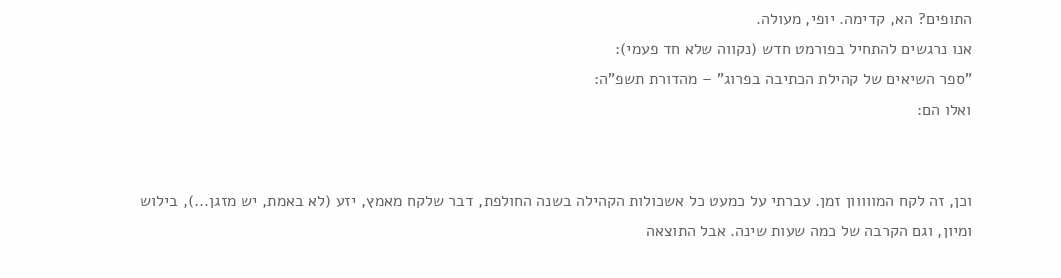התופים? הא, קדימה. יופי, מעולה.
אנו נרגשים להתחיל בפורמט חדש (נקווה שלא חד פעמי):
"ספר השיאים של קהילת הכתיבה בפרוג" – מהדורת תשפ"ה:
ואלו הם:


וכן, זה לקח המווווון זמן. עברתי על כמעט כל אשכולות הקהילה בשנה החולפת, דבר שלקח מאמץ, יזע (לא באמת, יש מזגן...), בילוש ומיון, וגם הקרבה של כמה שעות שינה. אבל התוצאה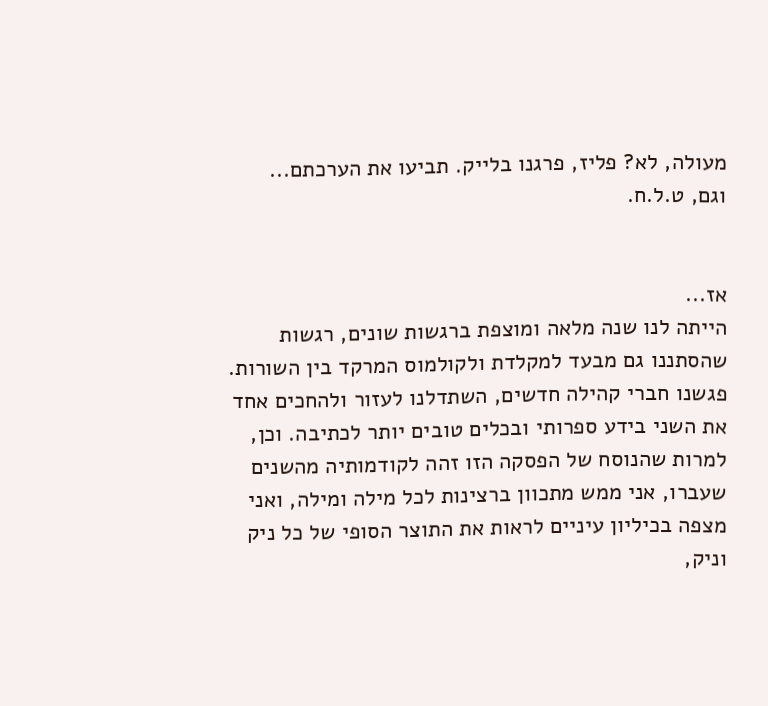מעולה, לא? פליז, פרגנו בלייק. תביעו את הערכתם...
וגם, ט.ל.ח.


אז...
הייתה לנו שנה מלאה ומוצפת ברגשות שונים, רגשות שהסתננו גם מבעד למקלדת ולקולמוס המרקד בין השורות. פגשנו חברי קהילה חדשים, השתדלנו לעזור ולהחכים אחד את השני בידע ספרותי ובכלים טובים יותר לכתיבה. וכן, למרות שהנוסח של הפסקה הזו זהה לקודמותיה מהשנים שעברו, אני ממש מתכוון ברצינות לכל מילה ומילה, ואני מצפה בכיליון עיניים לראות את התוצר הסופי של כל ניק וניק,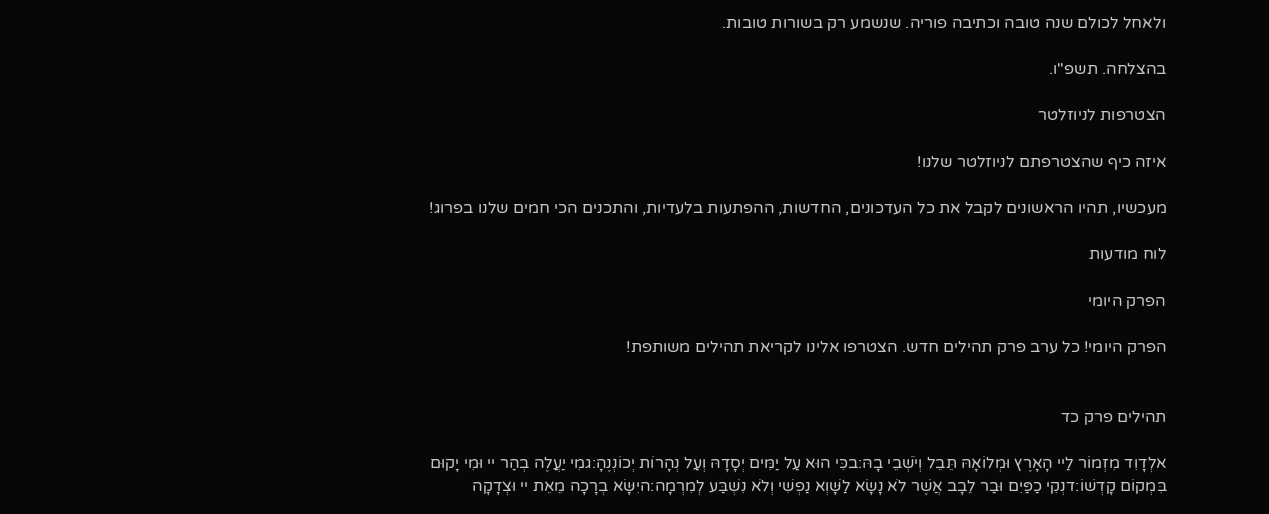ולאחל לכולם שנה טובה וכתיבה פוריה. שנשמע רק בשורות טובות.

בהצלחה. תשפ"ו.

הצטרפות לניוזלטר

איזה כיף שהצטרפתם לניוזלטר שלנו!

מעכשיו, תהיו הראשונים לקבל את כל העדכונים, החדשות, ההפתעות בלעדיות, והתכנים הכי חמים שלנו בפרוג!

לוח מודעות

הפרק היומי

הפרק היומי! כל ערב פרק תהילים חדש. הצטרפו אלינו לקריאת תהילים משותפת!


תהילים פרק כד

אלְדָוִד מִזְמוֹר לַיי הָאָרֶץ וּמְלוֹאָהּ תֵּבֵל וְיֹשְׁבֵי בָהּ:בכִּי הוּא עַל יַמִּים יְסָדָהּ וְעַל נְהָרוֹת יְכוֹנְנֶהָ:גמִי יַעֲלֶה בְהַר יי וּמִי יָקוּם בִּמְקוֹם קָדְשׁוֹ:דנְקִי כַפַּיִם וּבַר לֵבָב אֲשֶׁר לֹא נָשָׂא לַשָּׁוְא נַפְשִׁי וְלֹא נִשְׁבַּע לְמִרְמָה:היִשָּׂא בְרָכָה מֵאֵת יי וּצְדָקָה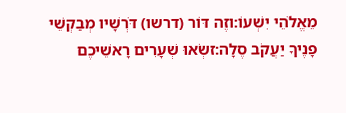מֵאֱלֹהֵי יִשְׁעוֹ:וזֶה דּוֹר (דרשו) דֹּרְשָׁיו מְבַקְשֵׁי פָנֶיךָ יַעֲקֹב סֶלָה:זשְׂאוּ שְׁעָרִים רָאשֵׁיכֶם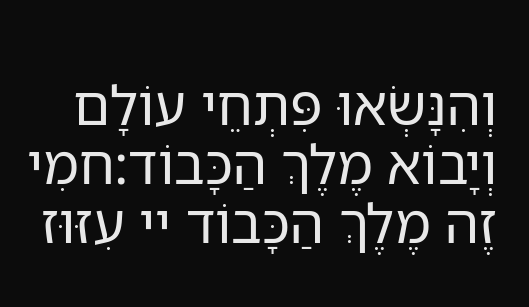וְהִנָּשְׂאוּ פִּתְחֵי עוֹלָם וְיָבוֹא מֶלֶךְ הַכָּבוֹד:חמִי זֶה מֶלֶךְ הַכָּבוֹד יי עִזּוּז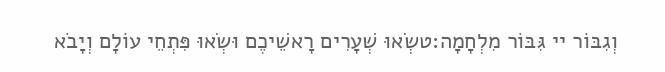וְגִבּוֹר יי גִּבּוֹר מִלְחָמָה:טשְׂאוּ שְׁעָרִים רָאשֵׁיכֶם וּשְׂאוּ פִּתְחֵי עוֹלָם וְיָבֹא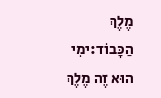מֶלֶךְ הַכָּבוֹד:ימִי הוּא זֶה מֶלֶךְ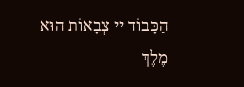הַכָּבוֹד יי צְבָאוֹת הוּא מֶלֶךְ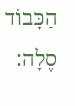הַכָּבוֹד סֶלָה: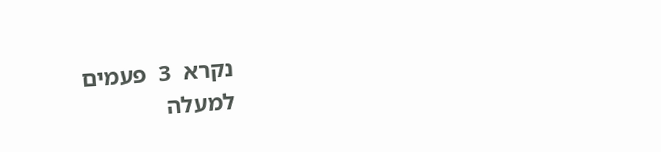נקרא  3  פעמים
למעלה